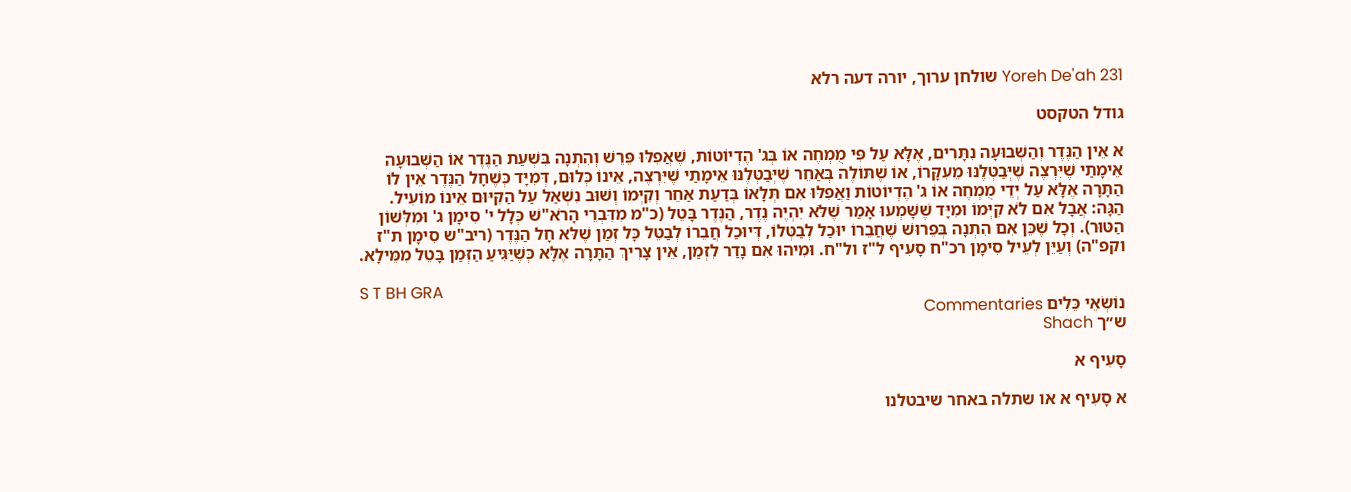Yoreh De'ah 231 שולחן ערוך, יורה דעה רלא

גודל הטקסט

א אֵין הַנֶּדֶר וְהַשְּׁבוּעָה נִתָּרִים, אֶלָּא עַל פִּי מֻמְחֶה אוֹ בְּג' הֶדְיוֹטוֹת, שֶׁאֲפִלּוּ פֵּרֵשׁ וְהִתְנָה בִּשְׁעַת הַנֶּדֶר אוֹ הַשְּׁבוּעָה אֵימָתַי שֶׁיִּרְצֶה שֶׁיְּבַטְּלֶנּוּ מֵעִקָּרוֹ, אוֹ שֶׁתּוֹלֶה בְּאַחֵר שֶׁיְּבַטְּלֶנּוּ אֵימָתַי שֶׁיִּרְצֶה, אֵינוֹ כְּלוּם, דְּמִיָּד כְּשֶׁחָל הַנֶּדֶר אֵין לוֹ הַתָּרָה אֶלָּא עַל יְדֵי מֻמְחֶה אוֹ ג' הֶדְיוֹטוֹת וַאֲפִלּוּ אִם תְּלָאוֹ בְּדַעַת אַחֵר וְקִיְּמוֹ וְשׁוּב נִשְׁאַל עַל הַקִּיּוּם אֵינוֹ מוֹעִיל. הַגָּה: אֲבָל אִם לֹא קִיְּמוֹ וּמִיָּד שֶׁשָּׁמְעוּ אָמַר שֶׁלֹּא יִהְיֶה נֶדֶר, הַנֶּדֶר בָּטֵל (כ"מ מִדִּבְרֵי הָרֹא"שׁ כְּלָל י' סִימָן ג' וּמִלְּשׁוֹן הַטּוּר). וְכָל שֶׁכֵּן אִם הִתְנָה בְּפֵרוּשׁ שֶׁחֲבֵרוֹ יוּכַל לְבַטְּלוֹ, דְּיוּכַל חֲבֵרוֹ לְבַטֵּל כָּל זְמַן שֶׁלּא חָל הַנֶּדֶר (ריב"ש סִימָן ת"ז וקפ"ה) וְעַיֵּן לְעֵיל סִימָן רכ"ח סָעִיף ל"ז ול"ח. וּמִיהוּ אִם נָדַר לִזְמַן, אֵין צָרִיךְ הַתָּרָה אֶלָּא כְּשֶׁיַּגִּיעַ הַזְּמַן בָּטֵל מִמֵּילָא.

S T BH GRA
נוֹשְׂאֵי כֵּלִים Commentaries
ש״ך Shach

סָעִיף א

א סָעִיף א או שתלה באחר שיבטלנו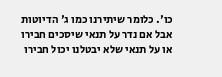כו'. כלומר שיתירנו כמו ג' הדיוטות אבל אם נדר על תנאי שיסכים חבירו או על תנאי שלא יבטלנו יכול חבירו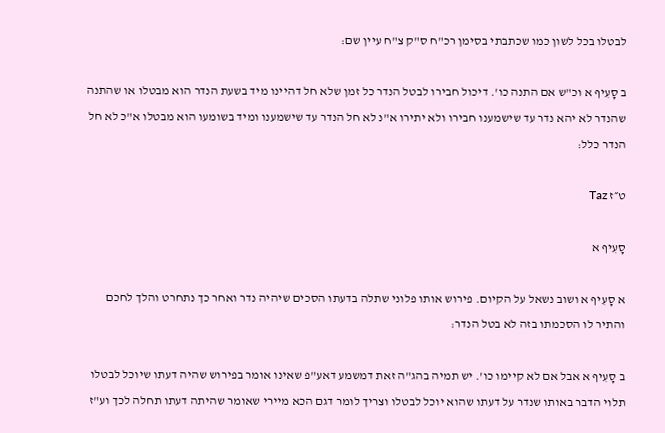לבטלו בכל לשון כמו שכתבתי בסימן רכ"ח ס"ק צ"ח עיין שם:

ב סָעִיף א וכ"ש אם התנה כו'. דיכול חבירו לבטל הנדר כל זמן שלא חל דהיינו מיד בשעת הנדר הוא מבטלו או שהתנה שהנדר לא יהא נדר עד שישמענו חבירו ולא יתירו א"נ לא חל הנדר עד שישמענו ומיד בשומעו הוא מבטלו א"כ לא חל הנדר כלל:

ט״ז Taz

סָעִיף א

א סָעִיף א ושוב נשאל על הקיום. פירוש אותו פלוני שתלה בדעתו הסכים שיהיה נדר ואחר כך נתחרט והלך לחכם והתיר לו הסכמתו בזה לא בטל הנדר:

ב סָעִיף א אבל אם לא קיימו כו'. יש תמיה בהג"ה זאת דמשמע דאע"פ שאינו אומר בפירוש שהיה דעתו שיוכל לבטלו תלוי הדבר באותו שנדר על דעתו שהוא יוכל לבטלו וצריך לומר דגם הכא מיירי שאומר שהיתה דעתו תחלה לכך וע"ז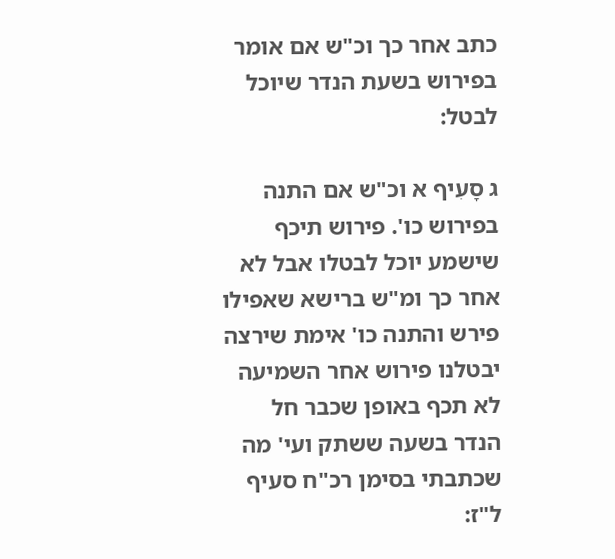כתב אחר כך וכ"ש אם אומר בפירוש בשעת הנדר שיוכל לבטל:

ג סָעִיף א וכ"ש אם התנה בפירוש כו'. פירוש תיכף שישמע יוכל לבטלו אבל לא אחר כך ומ"ש ברישא שאפילו פירש והתנה כו' אימת שירצה יבטלנו פירוש אחר השמיעה לא תכף באופן שכבר חל הנדר בשעה ששתק ועי' מה שכתבתי בסימן רכ"ח סעיף ל"ז: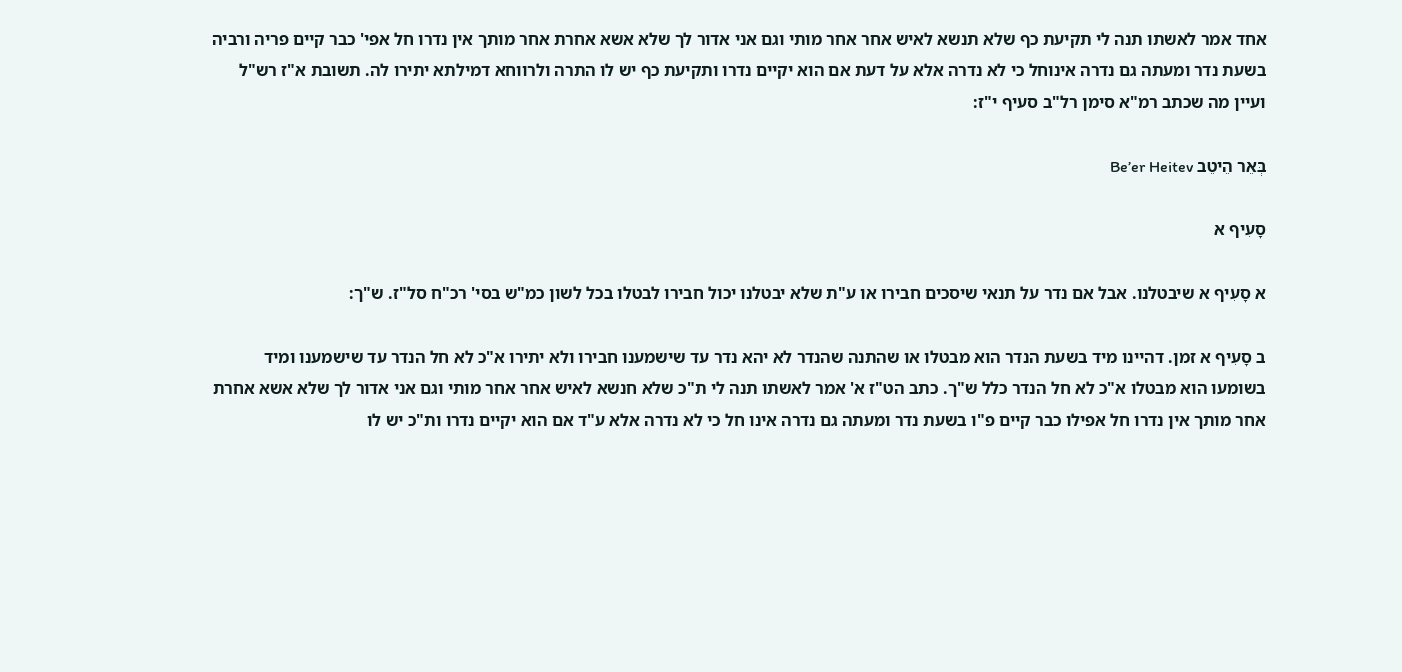אחד אמר לאשתו תנה לי תקיעת כף שלא תנשא לאיש אחר אחר מותי וגם אני אדור לך שלא אשא אחרת אחר מותך אין נדרו חל אפי' כבר קיים פריה ורביה בשעת נדר ומעתה גם נדרה אינוחל כי לא נדרה אלא על דעת אם הוא יקיים נדרו ותקיעת כף יש לו התרה ולרווחא דמילתא יתירו לה. תשובת א"ז רש"ל ועיין מה שכתב רמ"א סימן רל"ב סעיף י"ז:

בְּאֵר הֵיטֵב Be’er Heitev

סָעִיף א

א סָעִיף א שיבטלנו. אבל אם נדר על תנאי שיסכים חבירו או ע"ת שלא יבטלנו יכול חבירו לבטלו בכל לשון כמ"ש בסי' רכ"ח סל"ז. ש"ך:

ב סָעִיף א זמן. דהיינו מיד בשעת הנדר הוא מבטלו או שהתנה שהנדר לא יהא נדר עד שישמענו חבירו ולא יתירו א"כ לא חל הנדר עד שישמענו ומיד בשומעו הוא מבטלו א"כ לא חל הנדר כלל ש"ך. כתב הט"ז א' אמר לאשתו תנה לי ת"כ שלא חנשא לאיש אחר אחר מותי וגם אני אדור לך שלא אשא אחרת אחר מותך אין נדרו חל אפילו כבר קיים פ"ו בשעת נדר ומעתה גם נדרה אינו חל כי לא נדרה אלא ע"ד אם הוא יקיים נדרו ות"כ יש לו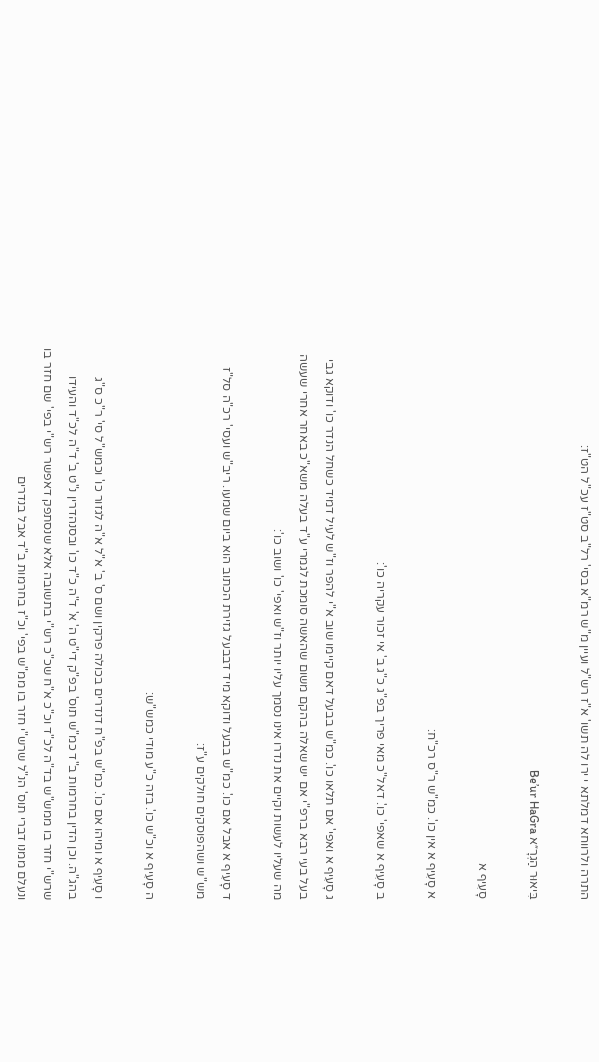התרה ולרווחא דמלתא י ירו לה תשו' א"ז רש"ל ועיין מ"ש רמ"א בסי' רל"ב סט"ז עכ"ל הט"ז:

בִּיאוּר הַגְרָ״א Be’ur HaGra

סָעִיף א

א סָעִיף א אין כו'. כמ"ש ר"ס רכ"ח:

ב סָעִיף א שאפי' כו'. דאל"כ מאי פריך בפ"ג כ"ג ב' אי זכור עקריה כו':

ג סָעִיף א ואפי' אם תלאו כו'. כמ"ש בבעל דאם קיימו שוב א"י להפר וז"ש לעיל דמיד כשחל הנדר כו' ודוקא גבי בעל בעי רבא ברפ"י אם יש שאלה בהקם משום שהאשה סומכת לגמרי ע"ד בעלה משא"כ באחר אחרי שעשה מה שעליו לעשות וקיים את נדרו אינו נסמך עליו יותר וז"ש ואפי' כו' ושוב כו':

ד סָעִיף א אבל אם כו'. כמ"ש בבעל ודוקא מיד דבבעל גזירת הכתוב הוא ביום שמעו. ריב"ש ועסי' רכ"ה סל"ז מש"ש ושהפוסקים חולקים ע"ז:

ה סָעִיף א וכ"ש כו'. בזה כ"ע מודי כמש"ש:

ו סָעִיף א ומיהו אם כו'. כמ"ש בפ"ח דנדרים בכולה פרקין ושם ס' ב' א"ל א"ה לגזור כו' וכמש"ל סי' ר"כ ס"ג בהג"ה. וכן הדין בחרמות ב"ד כמ"ש תוס' בפ"ק די"ט ה' א' ד"ה כ"ד כו' ובסנהדרין נ"ט ב' ד"ה לכ"ד והעידו שרש"י חזר בו ממש"ש בד"ה לכ"ד וכ"כ א"ח שכ"כ רש"י בתשובה אלא שנסתפק דאפשר רש"י בפי' שם חזר בו ונעלם ממנו דברי תוס' הנ"ל שרש"י חזר בו ממ"ש בפי' וכ"ז בחרמות ב"ד אבל בנדרים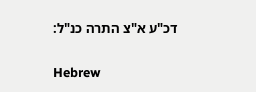דכ"ע א"צ התרה כנ"ל:

Hebrew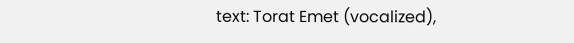text: Torat Emet (vocalized),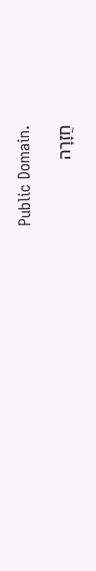Public Domain.

חֲזָרָה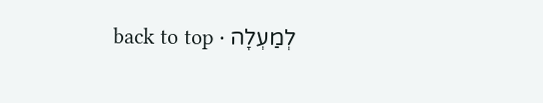לְמַעְלָה · back to top